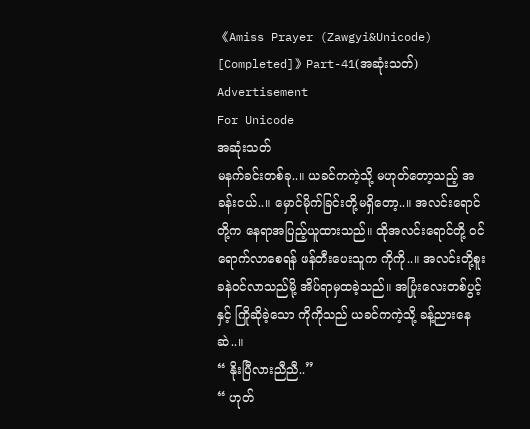《Amiss Prayer (Zawgyi&Unicode) [Completed]》Part-41(အဆုံးသတ်)
Advertisement
For Unicode
အဆုံးသတ်
မနက်ခင်းတစ်ခု..။ ယခင်ကကဲ့သို့ မဟုတ်တော့သည့် အခန်းငယ်..။ မှောင်မိုက်ခြင်းတို့မရှိတော့..။ အလင်းရောင်တို့က နေရာအပြည့်ယူထားသည်။ ထိုအလင်းရောင်တို့ ဝင်ရောက်လာစေရန် ဖန်တီးပေးသူက ကိုကို..။ အလင်းတို့စူးခနဲဝင်လာသည်မို့ အိပ်ရာမှထခဲ့သည်။ အပြုံးလေးတစ်ပွင့်နှင့် ကြိုဆိုခဲ့သော ကိုကိုသည် ယခင်ကကဲ့သို့ ခန့်ညားနေဆဲ..။
“ နိုးပြီလားညီညီ..”
“ ဟုတ်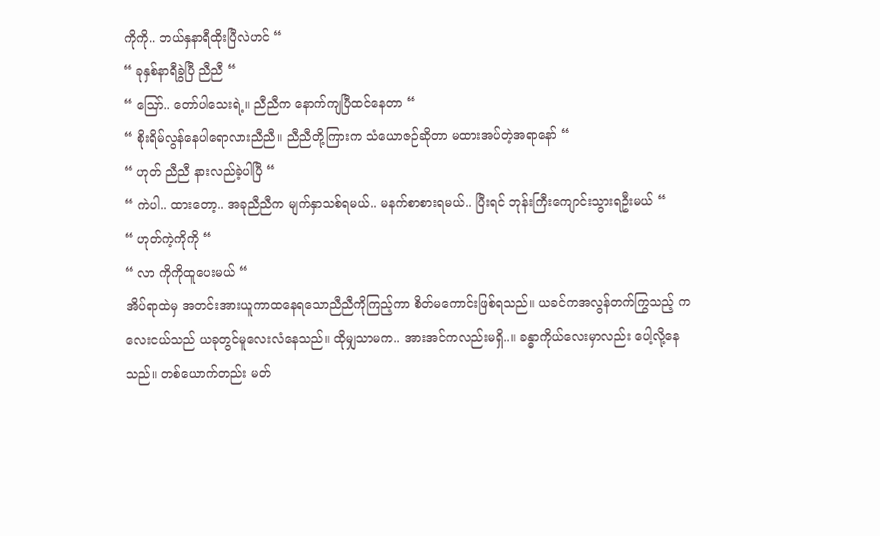ကိုကို.. ဘယ်နှနာရီထိုးပြီလဲဟင် “
“ ခုနှစ်နာရီခွဲပြီ ညီညီ “
“ ဪ.. တော်ပါသေးရဲ့။ ညီညီက နောက်ကျပြီထင်နေတာ “
“ စိုးရိမ်လွန်နေပါရောလားညီညီ။ ညီညီတို့ကြားက သံယောဇဉ်ဆိုတာ မထားအပ်တဲ့အရာနော် “
“ ဟုတ် ညီညီ နားလည်ခဲ့ပါပြီ “
“ ကဲပါ.. ထားတော့.. အခုညီညီက မျက်နှာသစ်ရမယ်.. မနက်စာစားရမယ်.. ပြီးရင် ဘုန်းကြီးကျောင်းသွားရဦးမယ် “
“ ဟုတ်ကဲ့ကိုကို “
“ လာ ကိုကိုထူပေးမယ် “
အိပ်ရာထဲမှ အတင်းအားယူကာထနေရသောညီညီကိုကြည့်ကာ စိတ်မကောင်းဖြစ်ရသည်။ ယခင်ကအလွန်တက်ကြွသည့် ကလေးငယ်သည် ယခုတွင်မူလေးလံနေသည်။ ထိုမျှသာမက.. အားအင်ကလည်းမရှိ..။ ခန္ဓာကိုယ်လေးမှာလည်း ပေါ့လို့နေသည်။ တစ်ယောက်တည်း မတ်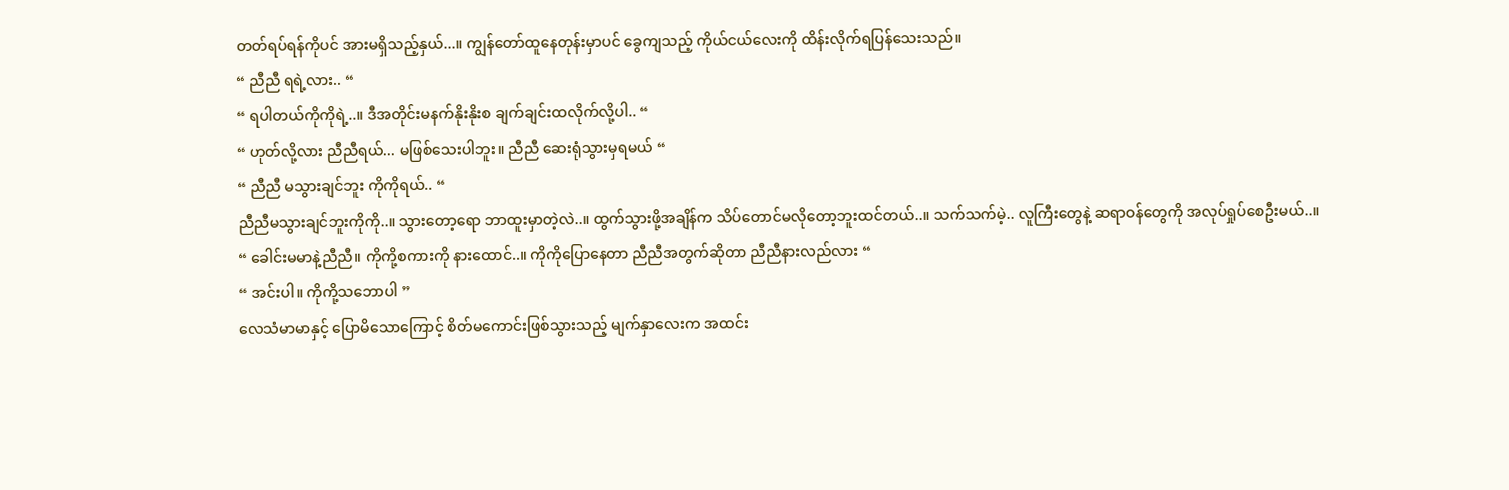တတ်ရပ်ရန်ကိုပင် အားမရှိသည့်နှယ်...။ ကျွန်တော်ထူနေတုန်းမှာပင် ခွေကျသည့် ကိုယ်ငယ်လေးကို ထိန်းလိုက်ရပြန်သေးသည်။
“ ညီညီ ရရဲ့လား.. “
“ ရပါတယ်ကိုကိုရဲ့..။ ဒီအတိုင်းမနက်နိုးနိုးစ ချက်ချင်းထလိုက်လို့ပါ.. “
“ ဟုတ်လို့လား ညီညီရယ်... မဖြစ်သေးပါဘူး။ ညီညီ ဆေးရုံသွားမှရမယ် “
“ ညီညီ မသွားချင်ဘူး ကိုကိုရယ်.. “
ညီညီမသွားချင်ဘူးကိုကို..။ သွားတော့ရော ဘာထူးမှာတဲ့လဲ..။ ထွက်သွားဖို့အချိန်က သိပ်တောင်မလိုတော့ဘူးထင်တယ်..။ သက်သက်မဲ့.. လူကြီးတွေနဲ့ ဆရာဝန်တွေကို အလုပ်ရှုပ်စေဦးမယ်..။
“ ခေါင်းမမာနဲ့ညီညီ။ ကိုကို့စကားကို နားထောင်..။ ကိုကိုပြောနေတာ ညီညီအတွက်ဆိုတာ ညီညီနားလည်လား “
“ အင်းပါ။ ကိုကို့သဘောပါ ”
လေသံမာမာနှင့် ပြောမိသောကြောင့် စိတ်မကောင်းဖြစ်သွားသည့် မျက်နှာလေးက အထင်း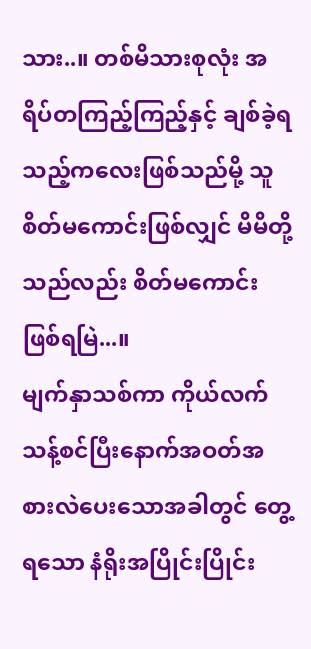သား..။ တစ်မိသားစုလုံး အရိပ်တကြည့်ကြည့်နှင့် ချစ်ခဲ့ရသည့်ကလေးဖြစ်သည်မို့ သူစိတ်မကောင်းဖြစ်လျှင် မိမိတို့သည်လည်း စိတ်မကောင်းဖြစ်ရမြဲ...။
မျက်နှာသစ်ကာ ကိုယ်လက်သန့်စင်ပြီးနောက်အဝတ်အစားလဲပေးသောအခါတွင် တွေ့ရသော နံရိုးအပြိုင်းပြိုင်း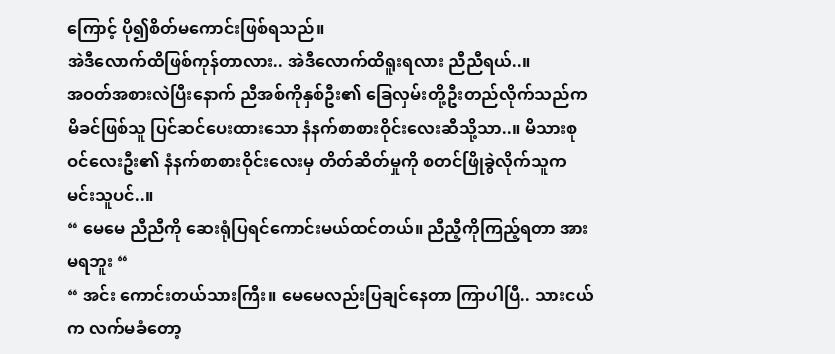ကြောင့် ပို၍စိတ်မကောင်းဖြစ်ရသည်။
အဲဒီလောက်ထိဖြစ်ကုန်တာလား.. အဲဒီလောက်ထိရူးရလား ညီညီရယ်..။
အဝတ်အစားလဲပြီးနောက် ညီအစ်ကိုနှစ်ဦး၏ ခြေလှမ်းတို့ဦးတည်လိုက်သည်က မိခင်ဖြစ်သူ ပြင်ဆင်ပေးထားသော နံနက်စာစားဝိုင်းလေးဆီသို့သာ..။ မိသားစုဝင်လေးဦး၏ နံနက်စာစားဝိုင်းလေးမှ တိတ်ဆိတ်မှုကို စတင်ဖြိုခွဲလိုက်သူက မင်းသူပင်..။
“ မေမေ ညီညီကို ဆေးရုံပြရင်ကောင်းမယ်ထင်တယ်။ ညီညီ့ကိုကြည့်ရတာ အားမရဘူး “
“ အင်း ကောင်းတယ်သားကြီး။ မေမေလည်းပြချင်နေတာ ကြာပါပြီ.. သားငယ်က လက်မခံတော့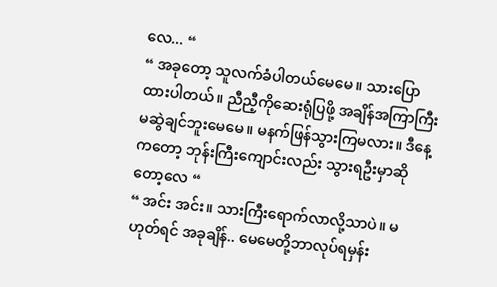လေ... “
“ အခုတော့ သူလက်ခံပါတယ်မေမေ။ သားပြောထားပါတယ်။ ညီညီ့ကိုဆေးရုံပြဖို့ အချိန်အကြာကြီးမဆွဲချင်ဘူးမေမေ။ မနက်ဖြန်သွားကြမလား။ ဒီနေ့ကတော့ ဘုန်းကြီးကျောင်းလည်း သွားရဦးမှာဆိုတော့လေ “
“ အင်း အင်း။ သားကြီးရောက်လာလို့သာပဲ။ မဟုတ်ရင် အခုချိန်.. မေမေတို့ဘာလုပ်ရမှန်း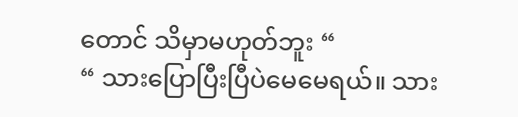တောင် သိမှာမဟုတ်ဘူး “
“ သားပြောပြီးပြီပဲမေမေရယ်။ သား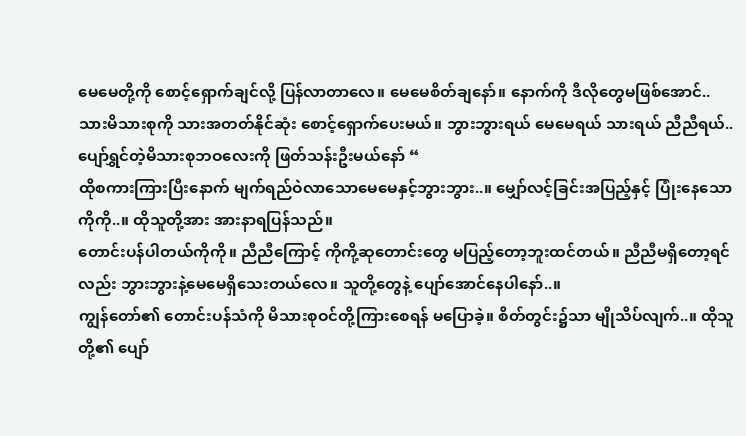မေမေတို့ကို စောင့်ရှောက်ချင်လို့ ပြန်လာတာလေ။ မေမေစိတ်ချနော်။ နောက်ကို ဒီလိုတွေမဖြစ်အောင်.. သားမိသားစုကို သားအတတ်နိုင်ဆုံး စောင့်ရှောက်ပေးမယ်။ ဘွားဘွားရယ် မေမေရယ် သားရယ် ညီညီရယ်.. ပျော်ရွှင်တဲ့မိသားစုဘဝလေးကို ဖြတ်သန်းဦးမယ်နော် “
ထိုစကားကြားပြီးနောက် မျက်ရည်ဝဲလာသောမေမေနှင့်ဘွားဘွား..။ မျှော်လင့်ခြင်းအပြည့်နှင့် ပြုံးနေသောကိုကို..။ ထိုသူတို့အား အားနာရပြန်သည်။
တောင်းပန်ပါတယ်ကိုကို။ ညီညီကြောင့် ကိုကို့ဆုတောင်းတွေ မပြည့်တော့ဘူးထင်တယ်။ ညီညီမရှိတော့ရင်လည်း ဘွားဘွားနဲ့မေမေရှိသေးတယ်လေ။ သူတို့တွေနဲ့ ပျော်အောင်နေပါနော်..။
ကျွန်တော်၏ တောင်းပန်သံကို မိသားစုဝင်တို့ကြားစေရန် မပြောခဲ့။ စိတ်တွင်း၌သာ မျိုသိပ်လျက်..။ ထိုသူတို့၏ ပျော်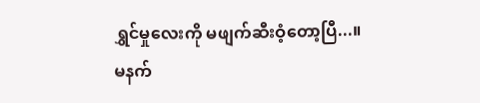ရွှင်မှုလေးကို မဖျက်ဆီးဝံ့တော့ပြီ...။
မနက်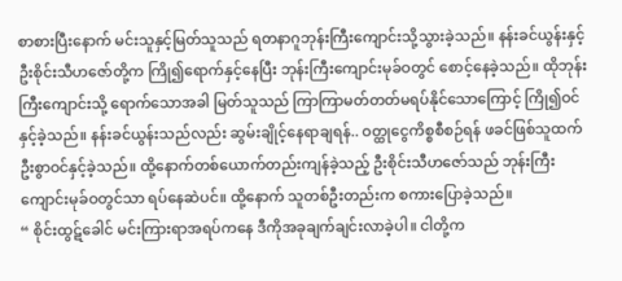စာစားပြီးနောက် မင်းသူနှင့်မြတ်သူသည် ရတနာဂူဘုန်းကြီးကျောင်းသို့သွားခဲ့သည်။ နန်းခင်ယွန်းနှင့် ဦးစိုင်းသီဟဇော်တို့က ကြို၍ရောက်နှင့်နေပြီး ဘုန်းကြီးကျောင်းမုခ်ဝတွင် စောင့်နေခဲ့သည်။ ထိုဘုန်းကြီးကျောင်းသို့ ရောက်သောအခါ မြတ်သူသည် ကြာကြာမတ်တတ်မရပ်နိုင်သောကြောင့် ကြို၍ဝင်နှင့်ခဲ့သည်။ နန်းခင်ယွန်းသည်လည်း ဆွမ်းချိုင့်နေရာချရန်.. ဝတ္ထုငွေကိစ္စစီစဉ်ရန် ဖခင်ဖြစ်သူထက် ဦးစွာဝင်နှင့်ခဲ့သည်။ ထို့နောက်တစ်ယောက်တည်းကျန်ခဲ့သည့် ဦးစိုင်းသီဟဇော်သည် ဘုန်းကြီးကျောင်းမုခ်ဝတွင်သာ ရပ်နေဆဲပင်။ ထို့နောက် သူတစ်ဦးတည်းက စကားပြောခဲ့သည်။
“ စိုင်းထွဋ်ခေါင် မင်းကြားရာအရပ်ကနေ ဒီကိုအခုချက်ချင်းလာခဲ့ပါ။ ငါတို့က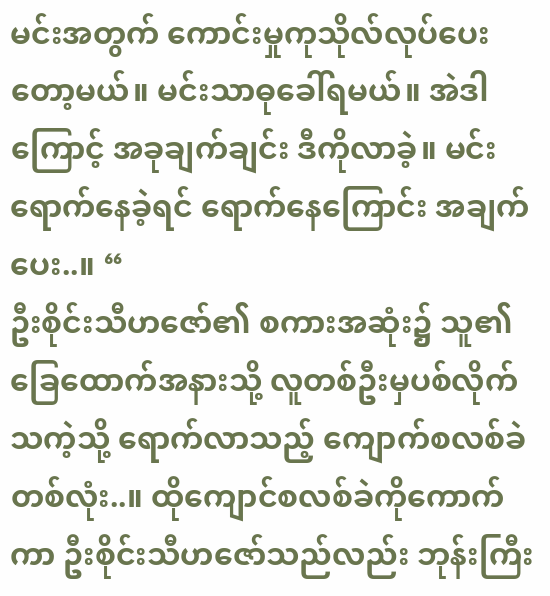မင်းအတွက် ကောင်းမှုကုသိုလ်လုပ်ပေးတော့မယ်။ မင်းသာဓုခေါ်ရမယ်။ အဲဒါကြောင့် အခုချက်ချင်း ဒီကိုလာခဲ့။ မင်းရောက်နေခဲ့ရင် ရောက်နေကြောင်း အချက်ပေး..။ “
ဦးစိုင်းသီဟဇော်၏ စကားအဆုံး၌ သူ၏ခြေထောက်အနားသို့ လူတစ်ဦးမှပစ်လိုက်သကဲ့သို့ ရောက်လာသည့် ကျောက်စလစ်ခဲတစ်လုံး..။ ထိုကျောင်စလစ်ခဲကိုကောက်ကာ ဦးစိုင်းသီဟဇော်သည်လည်း ဘုန်းကြီး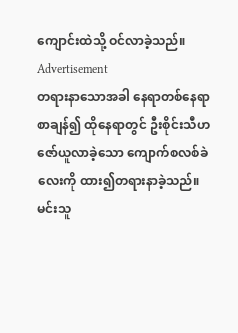ကျောင်းထဲသို့ ဝင်လာခဲ့သည်။
Advertisement
တရားနာသောအခါ နေရာတစ်နေရာစာချန်၍ ထိုနေရာတွင် ဦးစိုင်းသီဟဇော်ယူလာခဲ့သော ကျောက်စလစ်ခဲလေးကို ထား၍တရားနာခဲ့သည်။ မင်းသူ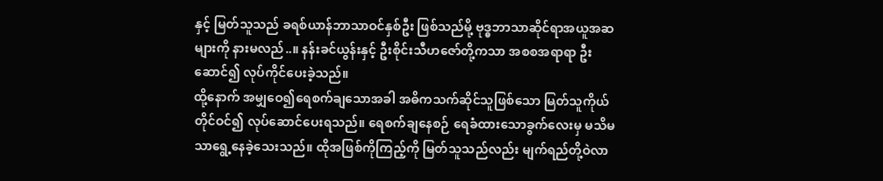နှင့် မြတ်သူသည် ခရစ်ယာန်ဘာသာဝင်နှစ်ဦး ဖြစ်သည်မို့ ဗုဒ္ဓဘာသာဆိုင်ရာအယူအဆများကို နားမလည်..။ နန်းခင်ယွန်းနှင့် ဦးစိုင်းသီဟဇော်တို့ကသာ အစစအရာရာ ဦးဆောင်၍ လုပ်ကိုင်ပေးခဲ့သည်။
ထို့နောက် အမျှဝေ၍ရေစက်ချသောအခါ အဓိကသက်ဆိုင်သူဖြစ်သော မြတ်သူကိုယ်တိုင်ဝင်၍ လုပ်ဆောင်ပေးရသည်။ ရေစက်ချနေစဉ် ရေခံထားသောခွက်လေးမှ မသိမသာရွေ့နေခဲ့သေးသည်။ ထိုအဖြစ်ကိုကြည့်ကို မြတ်သူသည်လည်း မျက်ရည်တို့ဝဲလာ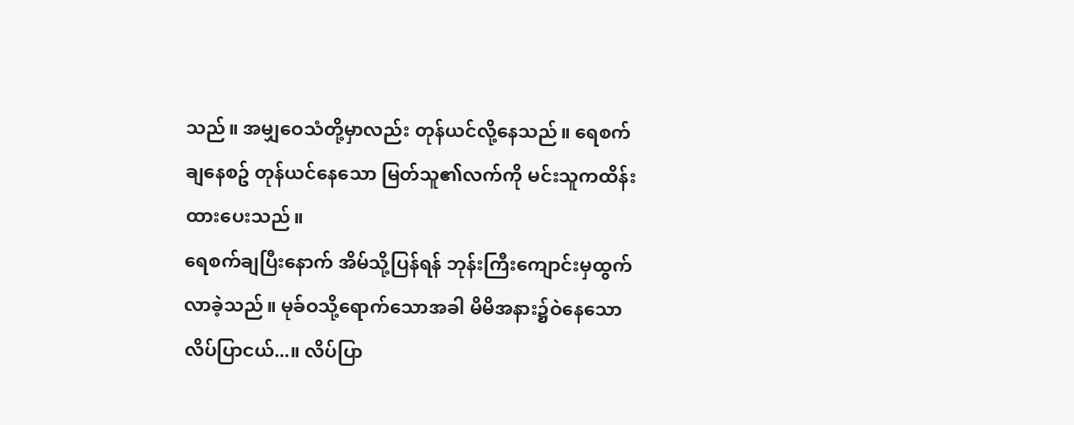သည်။ အမျှဝေသံတို့မှာလည်း တုန်ယင်လို့နေသည်။ ရေစက်ချနေစဥ် တုန်ယင်နေသော မြတ်သူ၏လက်ကို မင်းသူကထိန်းထားပေးသည်။
ရေစက်ချပြီးနောက် အိမ်သို့ပြန်ရန် ဘုန်းကြီးကျောင်းမှထွက်လာခဲ့သည်။ မုခ်ဝသို့ရောက်သောအခါ မိမိအနား၌ဝဲနေသော လိပ်ပြာငယ်...။ လိပ်ပြာ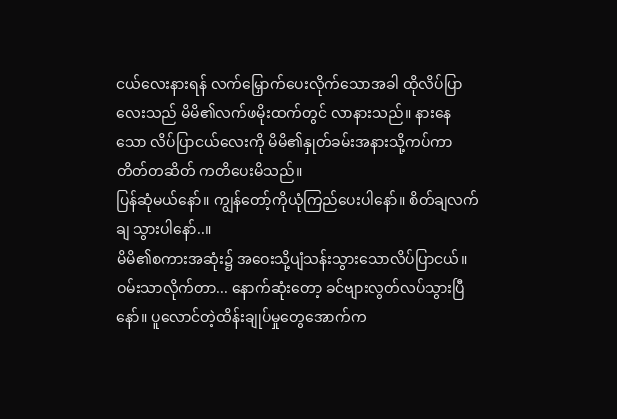ငယ်လေးနားရန် လက်မြှောက်ပေးလိုက်သောအခါ ထိုလိပ်ပြာလေးသည် မိမိ၏လက်ဖမိုးထက်တွင် လာနားသည်။ နားနေသော လိပ်ပြာငယ်လေးကို မိမိ၏နှုတ်ခမ်းအနားသို့ကပ်ကာ တိတ်တဆိတ် ကတိပေးမိသည်။
ပြန်ဆုံမယ်နော်။ ကျွန်တော့်ကိုယုံကြည်ပေးပါနော်။ စိတ်ချလက်ချ သွားပါနော်..။
မိမိ၏စကားအဆုံး၌ အဝေးသို့ပျံသန်းသွားသောလိပ်ပြာငယ်။
ဝမ်းသာလိုက်တာ... နောက်ဆုံးတော့ ခင်ဗျားလွတ်လပ်သွားပြီနော်။ ပူလောင်တဲ့ထိန်းချုပ်မှုတွေအောက်က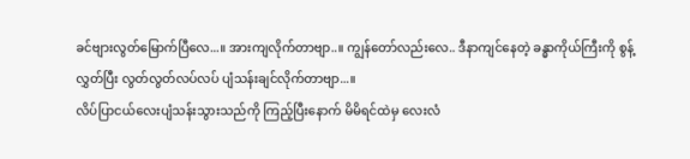ခင်ဗျားလွတ်မြောက်ပြီလေ...။ အားကျလိုက်တာဗျာ..။ ကျွန်တော်လည်းလေ.. ဒီနာကျင်နေတဲ့ ခန္ဓာကိုယ်ကြီးကို စွန့်လွှတ်ပြီး လွတ်လွတ်လပ်လပ် ပျံသန်းချင်လိုက်တာဗျာ...။
လိပ်ပြာငယ်လေးပျံသန်းသွားသည်ကို ကြည့်ပြီးနောက် မိမိရင်ထဲမှ လေးလံ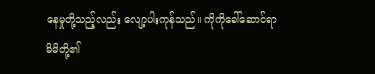နေမှုတို့သည့်လည်း လျော့ပါးကုန်သည်။ ကိုကိုခေါ်ဆောင်ရာ မိမိတို့၏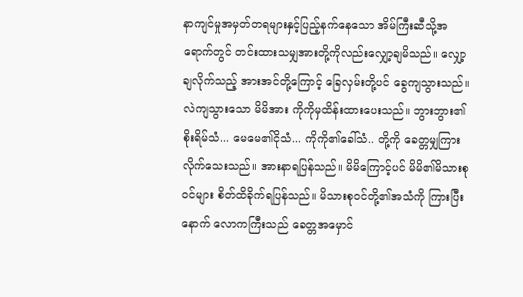နာကျင်မှုအမှတ်တရများနှင့်ပြည့်နက်နေသော အိမ်ကြီးဆီသို့အရောက်တွင် တင်းထားသမျှအားတို့ကိုလည်းလျှော့ချမိသည်။ လျှော့ချလိုက်သည့် အားအင်တို့ကြောင့် ခြေလှမ်းတို့ပင် ခွေကျသွားသည်။
လဲကျသွားသော မိမိအား ကိုကိုမှထိန်းထားပေးသည်။ ဘွားဘွား၏စိုးရိမ်သံ... မေမေ၏ငိုသံ... ကိုကို၏ခေါ်သံ.. တို့ကို ခေတ္တမျှကြားလိုက်သေးသည်။ အားနာရပြန်သည်။ မိမိကြောင့်ပင် မိမိ၏မိသားစုဝင်များ စိတ်ထိခိုက်ရပြန်သည်။ မိသားစုဝင်တို့၏အသံကို ကြားပြီးနောက် လောကကြီးသည် ခေတ္တအမှောင်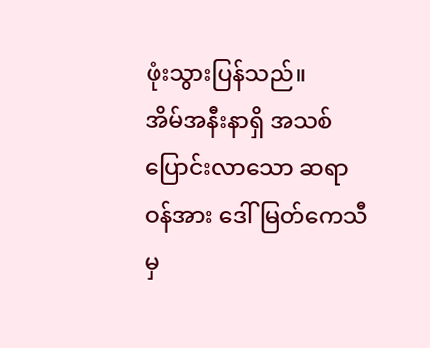ဖုံးသွားပြန်သည်။
အိမ်အနီးနာရှိ အသစ်ပြောင်းလာသော ဆရာဝန်အား ဒေါ်မြတ်ကေသီမှ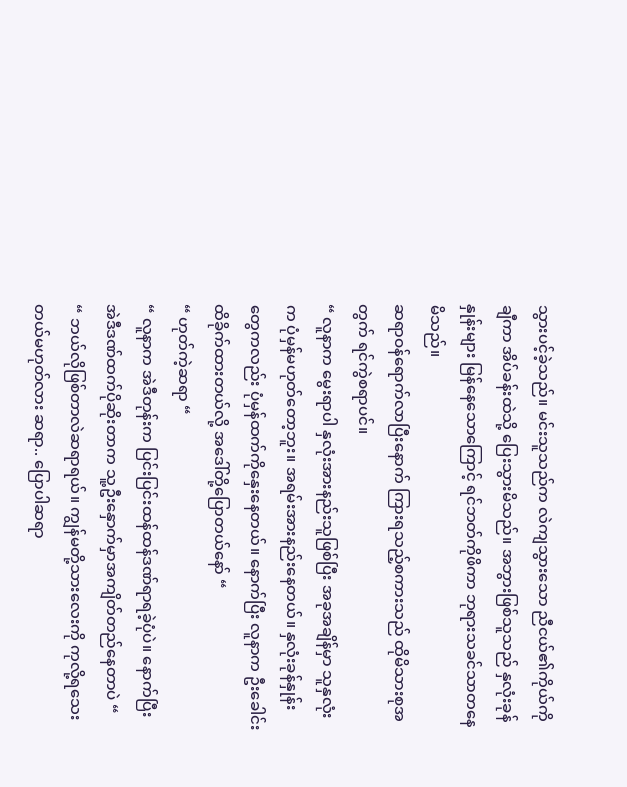သွားပင့်ခဲ့သည်။ မင်းသူသည်က လဲကျသွားသော ညီငယ်၏ကိုယ်ကိုချီကာ အိပ်ခန်းထဲသို့ ပြေးသွားမိသည်။ အဘွားဖြစ်သူသည် နှလုံးခုန်နှုန်းများ မြန်နေသောကြောင့် ရင်ဘတ်ကိုဖိကာ ဘုရားသခင်သာတနေမိသည်။
ဆရာဝန်ရောက်လာပြီးနောက် ကြားရသည့်စကားသည် ထိုမိသားစုအတွက် ရင်ကွဲစရာပင်။
“ လူနာက မွေးရာပါ နှလုံးအားနည်းသူဖြစ်ပြီး အခုအချိန်မှာ သူနှလုံးက ပုံမှန်မဟုတ်တော့ဘူး။ အရမ်းအားနည်းနေတယ်။ နှလုံးခုန်နှုန်းတွေကလည်း ပုံမှန်ထက်ကိုနှေးနေတယ်။ နောက်ပြီး လူနာက ဦးခေါင်းထိခိုက်ထားတယ်လို့ အဒေါ်တို့ပြောတယ်နော် “
“ ဟုတ်ကဲ့ဆရာ “
“ လူနာက အဲဒီတုန်းက ပြင်းပြင်းထန်ထန်ဒဏ်ရာရခဲ့ပုံပဲ။ နောက်ပြီး အဲဒီဒဏ်ထက်ပိုဆိုးတာက သူ့ဦးနှောက်မှာအကျိတ်တည်နေတာပဲ “
“ ဘယ်လိုဖြစ်တာလဲဆရာရယ်။ ကျွန်မတို့သားလေးကို ကုလို့ရသေးတယ်မဟုတ်လား ဆရာ.. ပြောပါဆရာ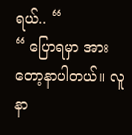ရယ်.. “
“ ပြောရမှာ အားတော့နာပါတယ်။ လူနာ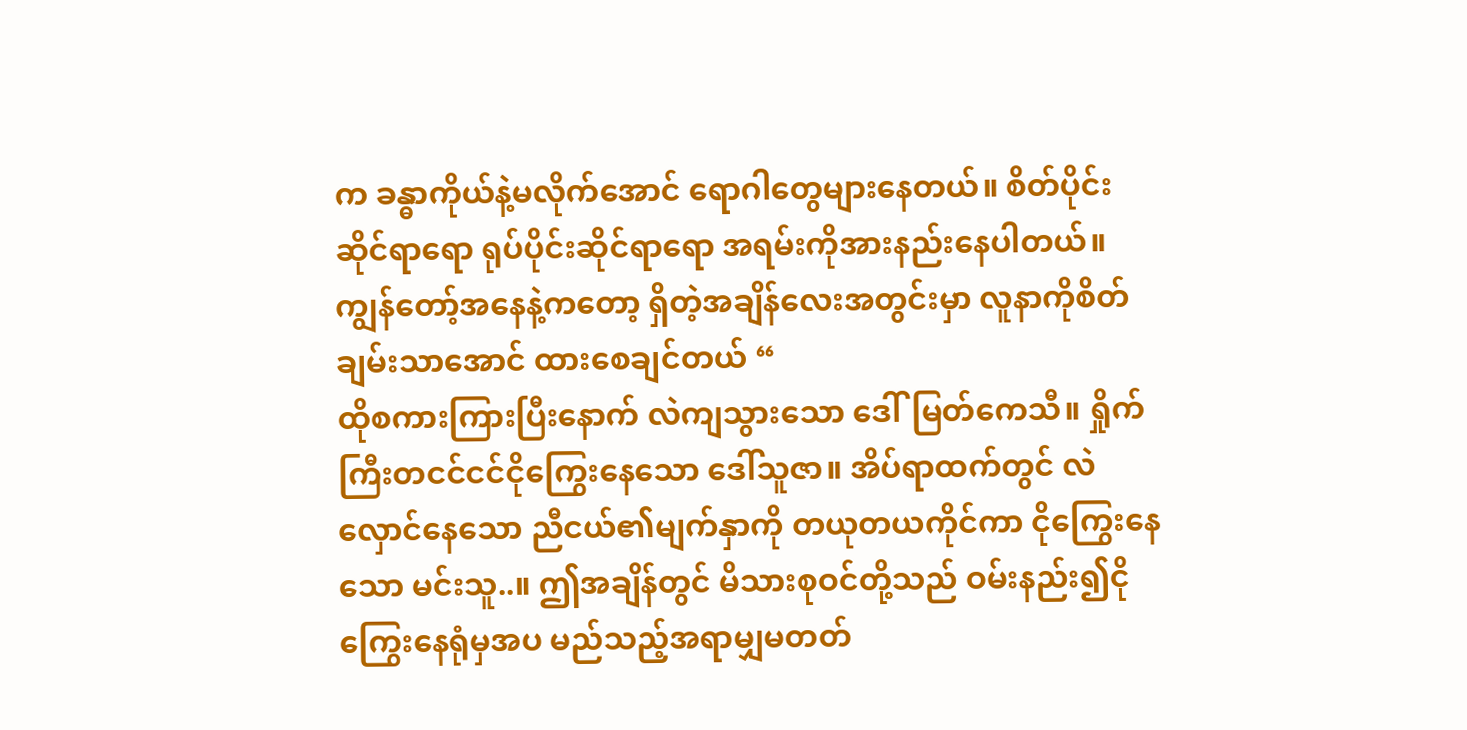က ခန္ဓာကိုယ်နဲ့မလိုက်အောင် ရောဂါတွေများနေတယ်။ စိတ်ပိုင်းဆိုင်ရာရော ရုပ်ပိုင်းဆိုင်ရာရော အရမ်းကိုအားနည်းနေပါတယ်။ ကျွန်တော့်အနေနဲ့ကတော့ ရှိတဲ့အချိန်လေးအတွင်းမှာ လူနာကိုစိတ်ချမ်းသာအောင် ထားစေချင်တယ် “
ထိုစကားကြားပြီးနောက် လဲကျသွားသော ဒေါ်မြတ်ကေသီ။ ရှိုက်ကြီးတငင်ငင်ငိုကြွေးနေသော ဒေါ်သူဇာ။ အိပ်ရာထက်တွင် လဲလှောင်နေသော ညီငယ်၏မျက်နှာကို တယုတယကိုင်ကာ ငိုကြွေးနေသော မင်းသူ..။ ဤအချိန်တွင် မိသားစုဝင်တို့သည် ဝမ်းနည်း၍ငိုကြွေးနေရုံမှအပ မည်သည့်အရာမျှမတတ်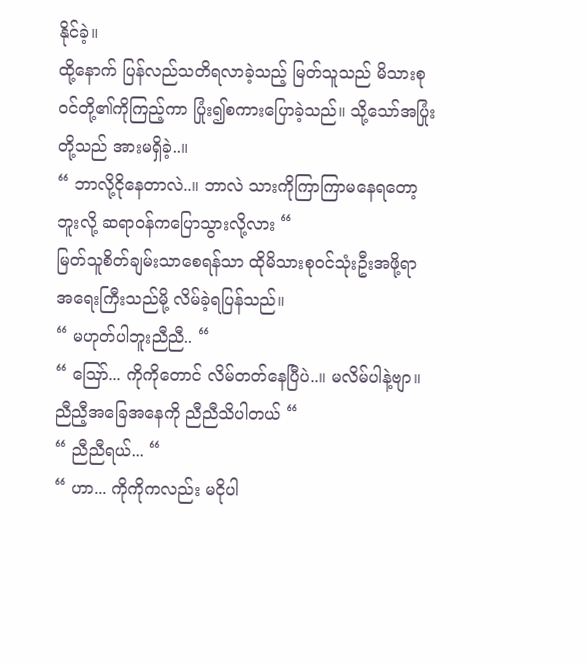နိုင်ခဲ့။
ထို့နောက် ပြန်လည်သတိရလာခဲ့သည့် မြတ်သူသည် မိသားစုဝင်တို့၏ကိုကြည့်ကာ ပြုံး၍စကားပြောခဲ့သည်။ သို့သော်အပြုံးတို့သည် အားမရှိခဲ့..။
“ ဘာလို့ငိုနေတာလဲ..။ ဘာလဲ သားကိုကြာကြာမနေရတော့ဘူးလို့ ဆရာဝန်ကပြောသွားလို့လား “
မြတ်သူစိတ်ချမ်းသာစေရန်သာ ထိုမိသားစုဝင်သုံးဦးအဖို့ရာ အရေးကြီးသည်မို့ လိမ်ခဲ့ရပြန်သည်။
“ မဟုတ်ပါဘူးညီညီ.. “
“ ဪ... ကိုကိုတောင် လိမ်တတ်နေပြီပဲ..။ မလိမ်ပါနဲ့ဗျာ။ ညီညီ့အခြေအနေကို ညီညီသိပါတယ် “
“ ညီညီရယ်... “
“ ဟာ... ကိုကိုကလည်း မငိုပါ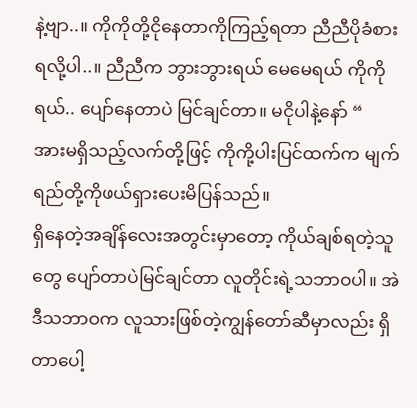နဲ့ဗျာ..။ ကိုကိုတို့ငိုနေတာကိုကြည့်ရတာ ညီညီပိုခံစားရလို့ပါ..။ ညီညီက ဘွားဘွားရယ် မေမေရယ် ကိုကိုရယ်.. ပျော်နေတာပဲ မြင်ချင်တာ။ မငိုပါနဲ့နော် “
အားမရှိသည့်လက်တို့ဖြင့် ကိုကို့ပါးပြင်ထက်က မျက်ရည်တို့ကိုဖယ်ရှားပေးမိပြန်သည်။
ရှိနေတဲ့အချိန်လေးအတွင်းမှာတော့ ကိုယ်ချစ်ရတဲ့သူတွေ ပျော်တာပဲမြင်ချင်တာ လူတိုင်းရဲ့သဘာဝပါ။ အဲဒီသဘာဝက လူသားဖြစ်တဲ့ကျွန်တော်ဆီမှာလည်း ရှိတာပေါ့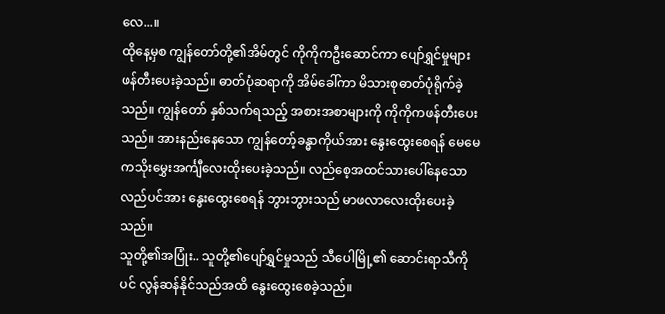လေ...။
ထိုနေ့မှစ ကျွန်တော်တို့၏အိမ်တွင် ကိုကိုကဦးဆောင်ကာ ပျော်ရွှင်မှုများ ဖန်တီးပေးခဲ့သည်။ ဓာတ်ပုံဆရာကို အိမ်ခေါ်ကာ မိသားစုဓာတ်ပုံရိုက်ခဲ့သည်။ ကျွန်တော် နှစ်သက်ရသည့် အစားအစာများကို ကိုကိုကဖန်တီးပေးသည်။ အားနည်းနေသော ကျွန်တော့်ခန္ဓာကိုယ်အား နွေးထွေးစေရန် မေမေကသိုးမွှေးအင်္ကျီလေးထိုးပေးခဲ့သည်။ လည်စေ့အထင်သားပေါ်နေသော လည်ပင်အား နွေးထွေးစေရန် ဘွားဘွားသည် မာဖလာလေးထိုးပေးခဲ့သည်။
သူတို့၏အပြုံး.. သူတို့၏ပျော်ရွှင်မှုသည် သီပေါမြို့၏ ဆောင်းရာသီကိုပင် လွန်ဆန်နိုင်သည်အထိ နွေးထွေးစေခဲ့သည်။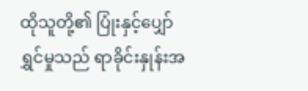ထိုသူတို့၏ ပြုံးနှင့်ပျှော်ရွှင်မှုသည် ရာခိုင်းနှုန်းအ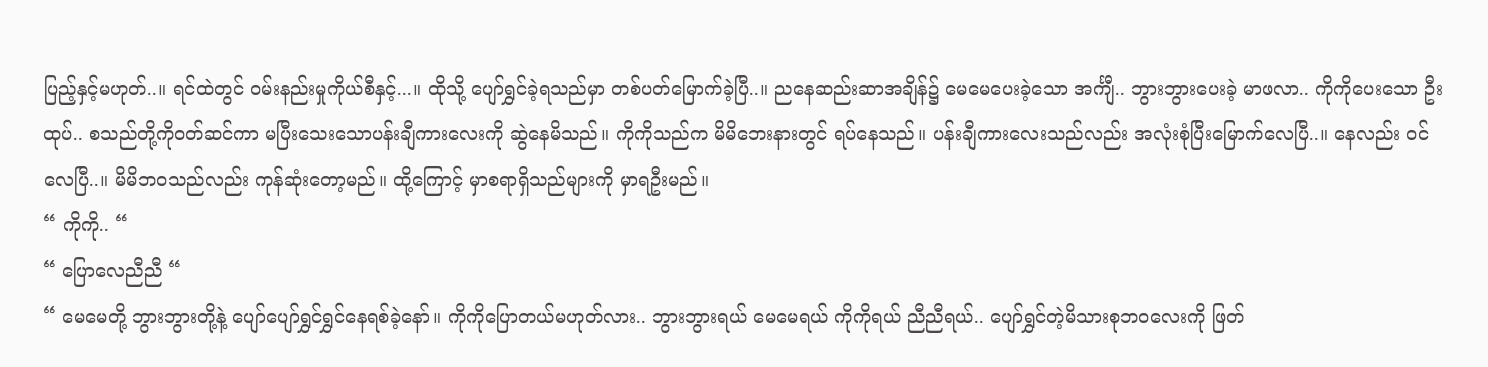ပြည့်နှင့်မဟုတ်..။ ရင်ထဲတွင် ဝမ်းနည်းမှုကိုယ်စီနှင့်...။ ထိုသို့ ပျော်ရွှင်ခဲ့ရသည်မှာ တစ်ပတ်မြောက်ခဲ့ပြီ..။ ညနေဆည်းဆာအချိန်၌ မေမေပေးခဲ့သော အင်္ကျီ.. ဘွားဘွားပေးခဲ့ မာဖလာ.. ကိုကိုပေးသော ဦးထုပ်.. စသည်တို့ကိုဝတ်ဆင်ကာ မပြီးသေးသောပန်းချီကားလေးကို ဆွဲနေမိသည်။ ကိုကိုသည်က မိမိဘေးနားတွင် ရပ်နေသည်။ ပန်းချီကားလေးသည်လည်း အလုံးစုံပြီးမြောက်လေပြီ..။ နေလည်း ဝင်လေပြီ..။ မိမိဘဝသည်လည်း ကုန်ဆုံးတော့မည်။ ထို့ကြောင့် မှာစရာရှိသည်များကို မှာရဦးမည်။
“ ကိုကို.. “
“ ပြောလေညီညီ “
“ မေမေတို့ ဘွားဘွားတို့နဲ့ ပျော်ပျော်ရွှင်ရွှင်နေရစ်ခဲ့နော်။ ကိုကိုပြောတယ်မဟုတ်လား.. ဘွားဘွားရယ် မေမေရယ် ကိုကိုရယ် ညီညီရယ်.. ပျော်ရွှင်တဲ့မိသားစုဘဝလေးကို ဖြတ်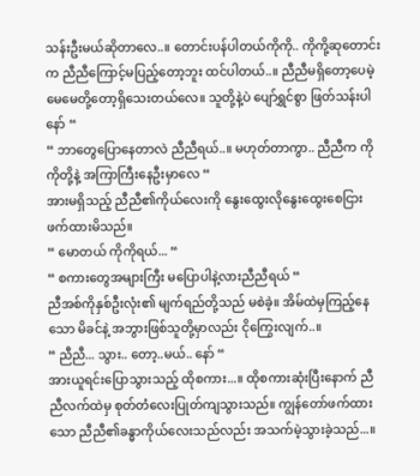သန်းဦးမယ်ဆိုတာလေ..။ တောင်းပန်ပါတယ်ကိုကို.. ကိုကို့ဆုတောင်းက ညီညီကြောင့်မပြည့်တော့ဘူး ထင်ပါတယ်..။ ညီညီမရှိတော့ပေမဲ့ မေမေတို့တော့ရှိသေးတယ်လေ။ သူတို့နဲ့ပဲ ပျော်ရွှင်စွာ ဖြတ်သန်းပါနော် “
“ ဘာတွေပြောနေတာလဲ ညီညီရယ်..။ မဟုတ်တာကွာ.. ညီညီက ကိုကိုတို့နဲ့ အကြာကြီးနေဦးမှာလေ “
အားမရှိသည့် ညီညီ၏ကိုယ်လေးကို နွေးထွေးလိုနွေးထွေးစေငြား ဖက်ထားမိသည်။
“ မောတယ် ကိုကိုရယ်... “
“ စကားတွေအများကြီး မပြောပါနဲ့လားညီညီရယ် “
ညီအစ်ကိုနှစ်ဦးလုံး၏ မျက်ရည်တို့သည် မစဲခဲ့။ အိမ်ထဲမှကြည့်နေသော မိခင်နဲ့ အဘွားဖြစ်သူတို့မှာလည်း ငိုကြွေးလျက်..။
“ ညီညီ... သွား.. တော့..မယ်.. နော် “
အားယူရင်းပြောသွားသည့် ထိုစကား...။ ထိုစကားဆုံးပြီးနောက် ညီညီလက်ထဲမှ စုတ်တံလေးပြုတ်ကျသွားသည်။ ကျွန်တော်ဖက်ထားသော ညီညီ၏ခန္ဓာကိုယ်လေးသည်လည်း အသက်မဲ့သွားခဲ့သည်...။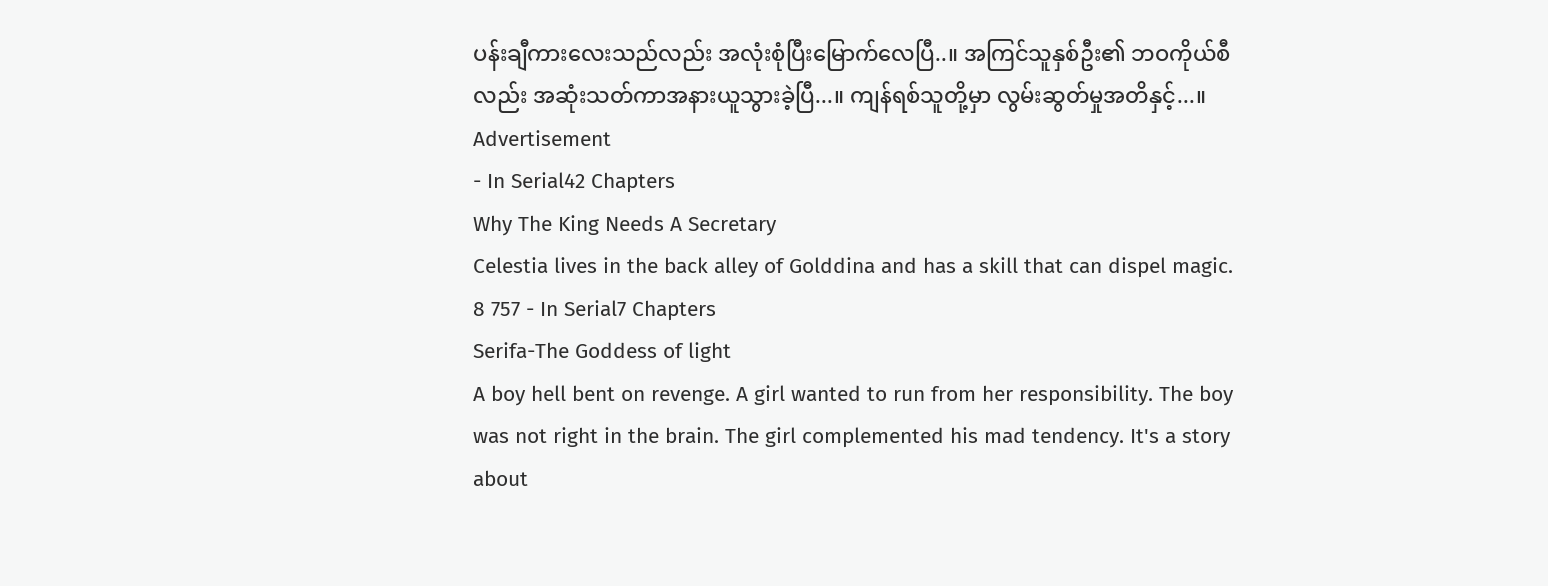ပန်းချီကားလေးသည်လည်း အလုံးစုံပြီးမြောက်လေပြီ..။ အကြင်သူနှစ်ဦး၏ ဘဝကိုယ်စီလည်း အဆုံးသတ်ကာအနားယူသွားခဲ့ပြီ...။ ကျန်ရစ်သူတို့မှာ လွမ်းဆွတ်မှုအတိနှင့်...။
Advertisement
- In Serial42 Chapters
Why The King Needs A Secretary
Celestia lives in the back alley of Golddina and has a skill that can dispel magic.
8 757 - In Serial7 Chapters
Serifa-The Goddess of light
A boy hell bent on revenge. A girl wanted to run from her responsibility. The boy was not right in the brain. The girl complemented his mad tendency. It's a story about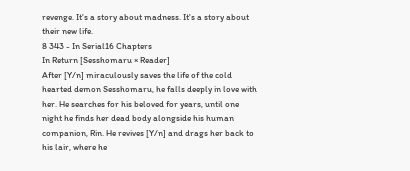revenge. It's a story about madness. It's a story about their new life.
8 343 - In Serial16 Chapters
In Return [Sesshomaru × Reader]
After [Y/n] miraculously saves the life of the cold hearted demon Sesshomaru, he falls deeply in love with her. He searches for his beloved for years, until one night he finds her dead body alongside his human companion, Rin. He revives [Y/n] and drags her back to his lair, where he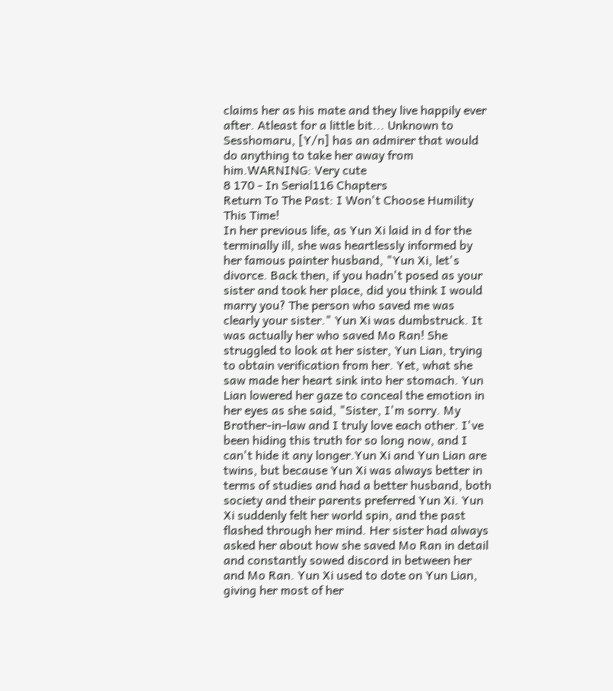claims her as his mate and they live happily ever after. Atleast for a little bit... Unknown to Sesshomaru, [Y/n] has an admirer that would do anything to take her away from him.WARNING: Very cute
8 170 - In Serial116 Chapters
Return To The Past: I Won't Choose Humility This Time!
In her previous life, as Yun Xi laid in d for the terminally ill, she was heartlessly informed by her famous painter husband, "Yun Xi, let's divorce. Back then, if you hadn't posed as your sister and took her place, did you think I would marry you? The person who saved me was clearly your sister." Yun Xi was dumbstruck. It was actually her who saved Mo Ran! She struggled to look at her sister, Yun Lian, trying to obtain verification from her. Yet, what she saw made her heart sink into her stomach. Yun Lian lowered her gaze to conceal the emotion in her eyes as she said, "Sister, I'm sorry. My Brother-in-law and I truly love each other. I've been hiding this truth for so long now, and I can't hide it any longer.Yun Xi and Yun Lian are twins, but because Yun Xi was always better in terms of studies and had a better husband, both society and their parents preferred Yun Xi. Yun Xi suddenly felt her world spin, and the past flashed through her mind. Her sister had always asked her about how she saved Mo Ran in detail and constantly sowed discord in between her and Mo Ran. Yun Xi used to dote on Yun Lian, giving her most of her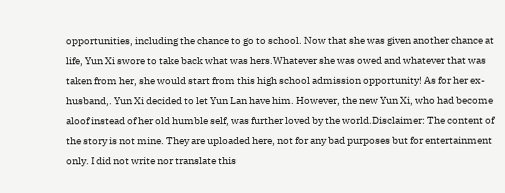opportunities, including the chance to go to school. Now that she was given another chance at life, Yun Xi swore to take back what was hers.Whatever she was owed and whatever that was taken from her, she would start from this high school admission opportunity! As for her ex-husband,. Yun Xi decided to let Yun Lan have him. However, the new Yun Xi, who had become aloof instead of her old humble self, was further loved by the world.Disclaimer: The content of the story is not mine. They are uploaded here, not for any bad purposes but for entertainment only. I did not write nor translate this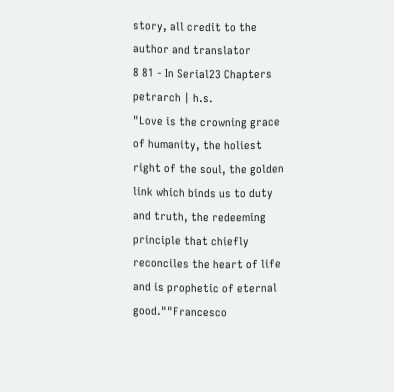story, all credit to the author and translator
8 81 - In Serial23 Chapters
petrarch | h.s.
"Love is the crowning grace of humanity, the holiest right of the soul, the golden link which binds us to duty and truth, the redeeming principle that chiefly reconciles the heart of life and is prophetic of eternal good.""Francesco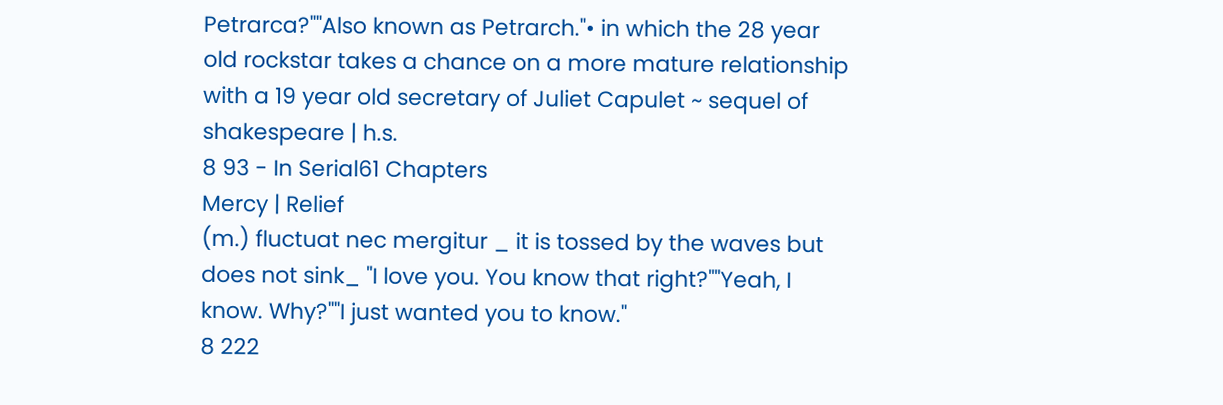Petrarca?""Also known as Petrarch."• in which the 28 year old rockstar takes a chance on a more mature relationship with a 19 year old secretary of Juliet Capulet ~ sequel of shakespeare | h.s.
8 93 - In Serial61 Chapters
Mercy | Relief
(m.) fluctuat nec mergitur _ it is tossed by the waves but does not sink_ "I love you. You know that right?""Yeah, I know. Why?""I just wanted you to know."
8 222